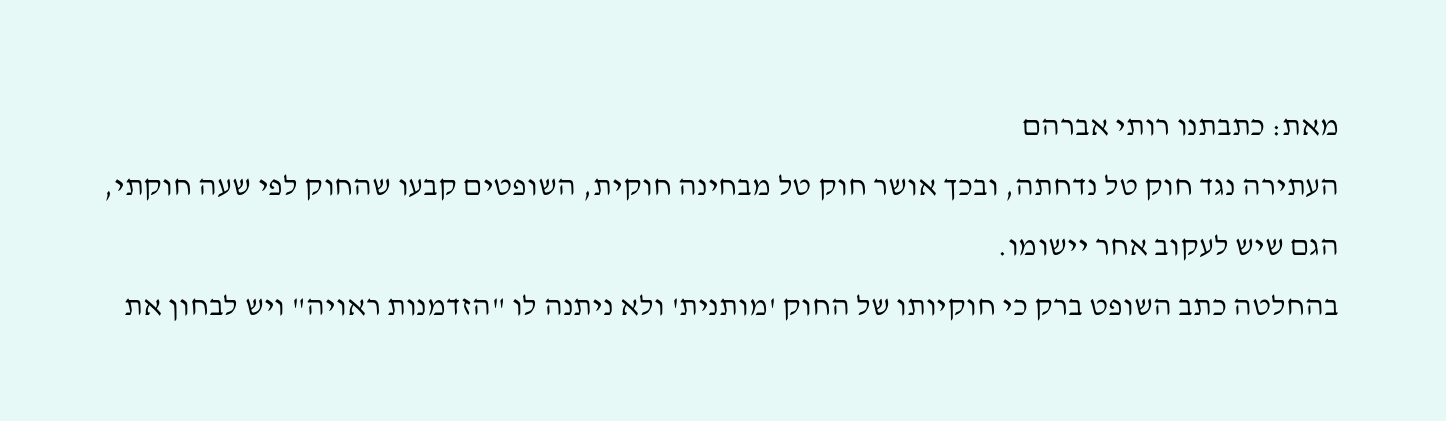מאת: כתבתנו רותי אברהם
העתירה נגד חוק טל נדחתה, ובכך אושר חוק טל מבחינה חוקית, השופטים קבעו שהחוק לפי שעה חוקתי, הגם שיש לעקוב אחר יישומו.
בהחלטה כתב השופט ברק כי חוקיותו של החוק 'מותנית' ולא ניתנה לו "הזדמנות ראויה" ויש לבחון את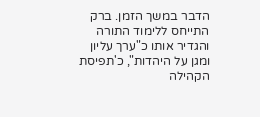הדבר במשך הזמן. ברק התייחס ללימוד התורה והגדיר אותו כ"ערך עליון ומגן על היהדות", כ'תפיסת הקהילה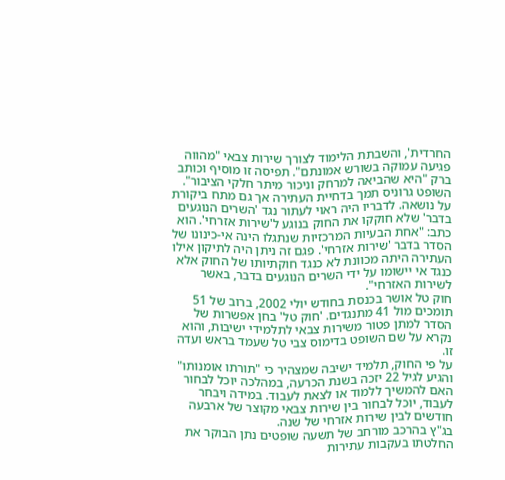החרדית', והשבתת הלימוד לצורך שירות צבאי "מהווה פגיעה עמוקה בשורש אמונתם". תפיסה זו מוסיף וכותב ברק "היא שהביאה למרחק וניכור מיתר חלקי הציבור".
השופט גרוניס תמך בדחיית העתירה אך גם מתח ביקורת על נושאה. לדבריו היה ראוי לעתור נגד 'השרים הנוגעים בדבר' שלא חוקקו את החוק בנוגע ל'שירות אזרחי'. הוא כתב: "אחת הבעיות המרכזיות שנתגלו הינה אי-כינונו של הסדר בדבר 'שירות אזרחי'. פגם זה ניתן היה לתיקון אילו העתירה היתה מכוונת לא כנגד חוקתיותו של החוק אלא כנגד אי יישומו על ידי השרים הנוגעים בדבר, באשר לשירות האזרחי".
חוק טל אושר בכנסת בחודש יולי 2002, ברוב של 51 תומכים מול 41 מתנגדים. 'חוק טל' בחן אפשרות של הסדר למתן פטור משירות צבאי לתלמידי ישיבות, והוא נקרא על שם השופט בדימוס צבי טל שעמד בראש ועדה זו.
על פי החוק, תלמיד ישיבה שמצהיר כי "תורתו אומנותו" והגיע לגיל 22 יזכה בשנת הכרעה, במהלכה יוכל לבחור האם להמשיך ללמוד או לצאת לעבוד. במידה ויבחר לעבוד, יוכל לבחור בין שירות צבאי מקוצר של ארבעה חודשים לבין שירות אזרחי של שנה.
בג"ץ בהרכב מורחב של תשעה שופטים נתן הבוקר את החלטתו בעקבות עתירות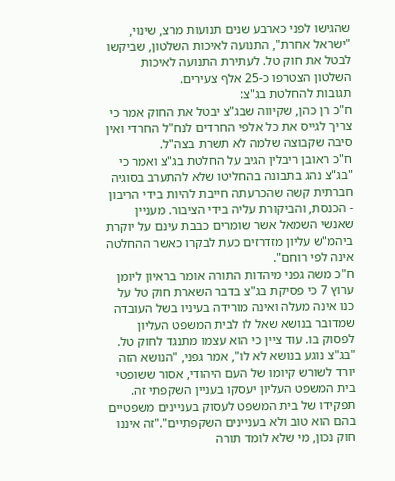שהגישו לפני כארבע שנים תנועות מרצ, שינוי, "ישראל אחרת", התנועה לאיכות השלטון, שביקשו לבטל את חוק טל. לעתירת התנועה לאיכות השלטון הצטרפו כ-25 אלף צעירים.
תגובות להחלטת בג"צ:
ח"כ רן כהן, שקיווה שבג"צ יבטל את החוק אמר כי צריך לגייס את כל אלפי החרדים לנח"ל החרדי ואין סיבה שקבוצה שלמה לא תשרת בצה"ל.
ח"כ ראובן ריבלין הגיב על החלטת בג"צ ואמר כי "בג"צ נהג בתבונה בהחליטו שלא להתערב בסוגיה חברתית קשה שהכרעתה חייבת להיות בידי הריבון - הכנסת, והביקורת עליה בידי הציבור. מעניין שאנשי השמאל אשר שומרים כבבת עינם על יוקרת ביהמ"ש עליון מזדרזים כעת לבקרו כאשר ההחלטה אינה לפי רוחם".
ח"כ משה גפני מיהדות התורה אומר בראיון ליומן ערוץ 7 כי פסיקת בג"צ בדבר השארת חוק טל על כנו אינה מעלה ואינה מורידה בעיניו בשל העובדה שמדובר בנושא שאל לו לבית המשפט העליון לפסוק בו. עוד ציין כי הוא עצמו מתנגד לחוק טל.
"בג"צ נוגע בנושא לא לו", אמר גפני, "הנושא הזה יורד לשורש קיומו של העם היהודי, אסור ששופטי בית המשפט העליון יעסקו בעניין השקפתי זה. תפקידו של בית המשפט לעסוק בעניינים משפטיים בהם הוא טוב ולא בעניינים השקפתיים"."זה איננו חוק נכון, מי שלא לומד תורה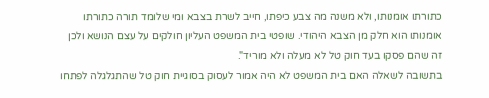כתורתו אומנותו, ולא משנה מה צבע כיפתו, חייב לשרת בצבא ומי שלומד תורה כתורתו אומנותו הוא חלק מן הצבא היהודי. שופטי בית המשפט העליון חולקים על עצם הנושא ולכן זה שהם פסקו בעד חוק טל לא מעלה ולא מוריד".
בתשובה לשאלה האם בית המשפט לא היה אמור לעסוק בסוגיית חוק טל שהתגלגלה לפתחו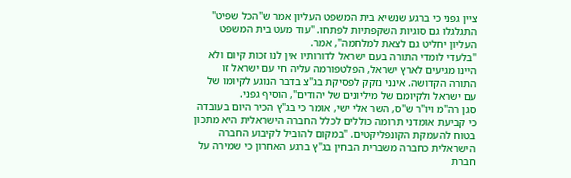ציין גפני כי ברגע שנשיא בית המשפט העליון אמר ש"הכל שפיט" התגלגלו גם סוגיות השקפתיות לפתחו. "עוד מעט בית המשפט העליון יחליט גם לצאת למלחמה", אמר.
"בלעדי לומדי התורה בעם ישראל לדורותיו אין לנו זכות קיום ולא היינו מגיעים לארץ ישראל, הפלטפורמה עליה חי עם ישראל זו התורה הקדושה. אינני נזקק לפסיקת בג"צ בדבר הנוגע לקיומו של עם ישראל ולקיומם של מיליונים של יהודים", הוסיף גפני.
סגן רה"מ ויו"ר ש"ס, השר אלי ישי, אומר כי בג"ץ הכיר היום בעובדה כי קביעת אומדני תרומה כוללים לכלל החברה הישראלית היא מתכון בטוח להעמקת הקונפליקטים. "במקום להוביל לקיבוע החברה הישראלית כחברה משברית הבחין בג"ץ ברגע האחרון כי שמירה על חברת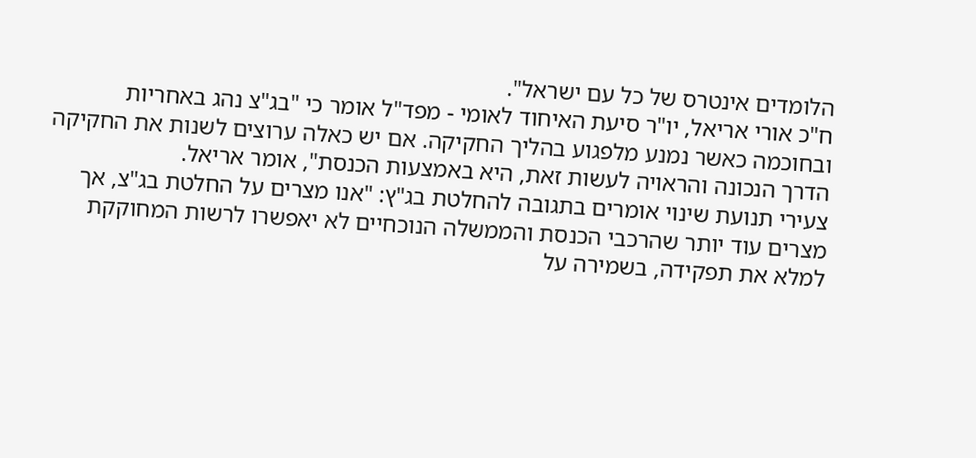הלומדים אינטרס של כל עם ישראל".
ח"כ אורי אריאל, יו"ר סיעת האיחוד לאומי - מפד"ל אומר כי "בג"צ נהג באחריות ובחוכמה כאשר נמנע מלפגוע בהליך החקיקה. אם יש כאלה ערוצים לשנות את החקיקה הדרך הנכונה והראויה לעשות זאת, היא באמצעות הכנסת", אומר אריאל.
צעירי תנועת שינוי אומרים בתגובה להחלטת בג"ץ: "אנו מצרים על החלטת בג"צ, אך מצרים עוד יותר שהרכבי הכנסת והממשלה הנוכחיים לא יאפשרו לרשות המחוקקת למלא את תפקידה, בשמירה על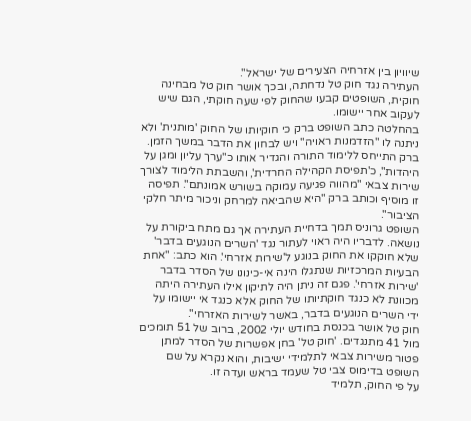שיוויון בין אזרחיה הצעירים של ישראל".
העתירה נגד חוק טל נדחתה, ובכך אושר חוק טל מבחינה חוקית, השופטים קבעו שהחוק לפי שעה חוקתי, הגם שיש לעקוב אחר יישומו.
בהחלטה כתב השופט ברק כי חוקיותו של החוק 'מותנית' ולא ניתנה לו "הזדמנות ראויה" ויש לבחון את הדבר במשך הזמן. ברק התייחס ללימוד התורה והגדיר אותו כ"ערך עליון ומגן על היהדות", כ'תפיסת הקהילה החרדית', והשבתת הלימוד לצורך שירות צבאי "מהווה פגיעה עמוקה בשורש אמונתם". תפיסה זו מוסיף וכותב ברק "היא שהביאה למרחק וניכור מיתר חלקי הציבור".
השופט גרוניס תמך בדחיית העתירה אך גם מתח ביקורת על נושאה. לדבריו היה ראוי לעתור נגד 'השרים הנוגעים בדבר' שלא חוקקו את החוק בנוגע ל'שירות אזרחי'. הוא כתב: "אחת הבעיות המרכזיות שנתגלו הינה אי-כינונו של הסדר בדבר 'שירות אזרחי'. פגם זה ניתן היה לתיקון אילו העתירה היתה מכוונת לא כנגד חוקתיותו של החוק אלא כנגד אי יישומו על ידי השרים הנוגעים בדבר, באשר לשירות האזרחי".
חוק טל אושר בכנסת בחודש יולי 2002, ברוב של 51 תומכים מול 41 מתנגדים. 'חוק טל' בחן אפשרות של הסדר למתן פטור משירות צבאי לתלמידי ישיבות, והוא נקרא על שם השופט בדימוס צבי טל שעמד בראש ועדה זו.
על פי החוק, תלמיד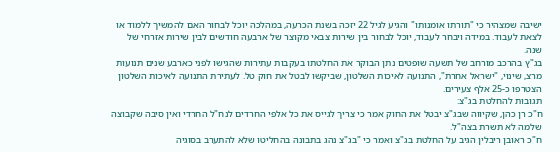ישיבה שמצהיר כי "תורתו אומנותו" והגיע לגיל 22 יזכה בשנת הכרעה, במהלכה יוכל לבחור האם להמשיך ללמוד או לצאת לעבוד. במידה ויבחר לעבוד, יוכל לבחור בין שירות צבאי מקוצר של ארבעה חודשים לבין שירות אזרחי של שנה.
בג"ץ בהרכב מורחב של תשעה שופטים נתן הבוקר את החלטתו בעקבות עתירות שהגישו לפני כארבע שנים תנועות מרצ, שינוי, "ישראל אחרת", התנועה לאיכות השלטון, שביקשו לבטל את חוק טל. לעתירת התנועה לאיכות השלטון הצטרפו כ-25 אלף צעירים.
תגובות להחלטת בג"צ:
ח"כ רן כהן, שקיווה שבג"צ יבטל את החוק אמר כי צריך לגייס את כל אלפי החרדים לנח"ל החרדי ואין סיבה שקבוצה שלמה לא תשרת בצה"ל.
ח"כ ראובן ריבלין הגיב על החלטת בג"צ ואמר כי "בג"צ נהג בתבונה בהחליטו שלא להתערב בסוגיה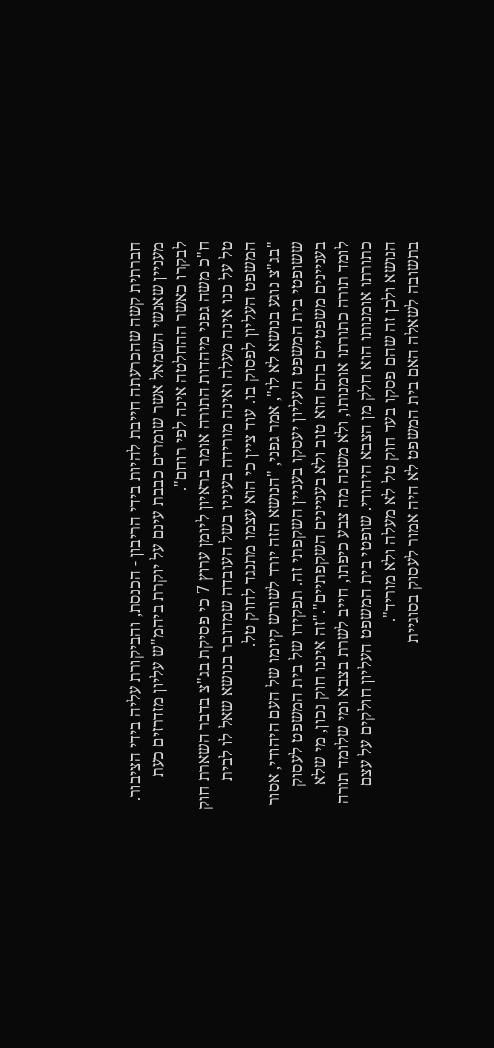חברתית קשה שהכרעתה חייבת להיות בידי הריבון - הכנסת, והביקורת עליה בידי הציבור. מעניין שאנשי השמאל אשר שומרים כבבת עינם על יוקרת ביהמ"ש עליון מזדרזים כעת לבקרו כאשר ההחלטה אינה לפי רוחם".
ח"כ משה גפני מיהדות התורה אומר בראיון ליומן ערוץ 7 כי פסיקת בג"צ בדבר השארת חוק טל על כנו אינה מעלה ואינה מורידה בעיניו בשל העובדה שמדובר בנושא שאל לו לבית המשפט העליון לפסוק בו. עוד ציין כי הוא עצמו מתנגד לחוק טל.
"בג"צ נוגע בנושא לא לו", אמר גפני, "הנושא הזה יורד לשורש קיומו של העם היהודי, אסור ששופטי בית המשפט העליון יעסקו בעניין השקפתי זה. תפקידו של בית המשפט לעסוק בעניינים משפטיים בהם הוא טוב ולא בעניינים השקפתיים"."זה איננו חוק נכון, מי שלא לומד תורה כתורתו אומנותו, ולא משנה מה צבע כיפתו, חייב לשרת בצבא ומי שלומד תורה כתורתו אומנותו הוא חלק מן הצבא היהודי. שופטי בית המשפט העליון חולקים על עצם הנושא ולכן זה שהם פסקו בעד חוק טל לא מעלה ולא מוריד".
בתשובה לשאלה האם בית המשפט לא היה אמור לעסוק בסוגיית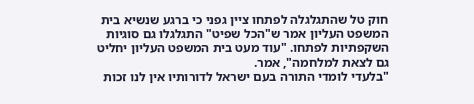חוק טל שהתגלגלה לפתחו ציין גפני כי ברגע שנשיא בית המשפט העליון אמר ש"הכל שפיט" התגלגלו גם סוגיות השקפתיות לפתחו. "עוד מעט בית המשפט העליון יחליט גם לצאת למלחמה", אמר.
"בלעדי לומדי התורה בעם ישראל לדורותיו אין לנו זכות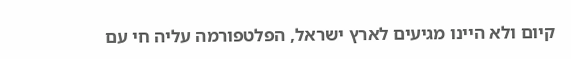קיום ולא היינו מגיעים לארץ ישראל, הפלטפורמה עליה חי עם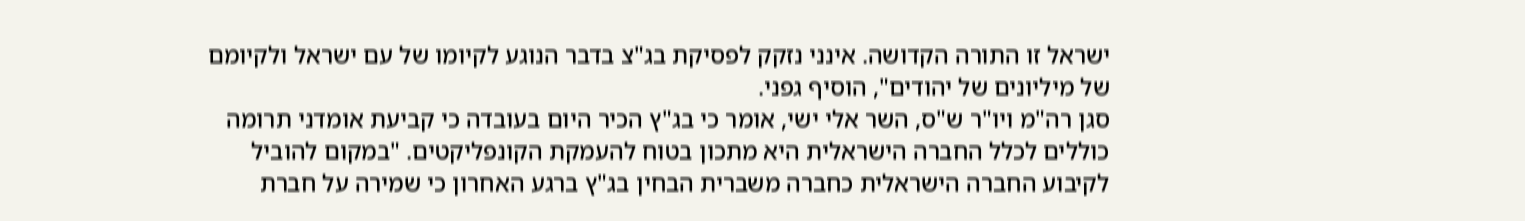ישראל זו התורה הקדושה. אינני נזקק לפסיקת בג"צ בדבר הנוגע לקיומו של עם ישראל ולקיומם של מיליונים של יהודים", הוסיף גפני.
סגן רה"מ ויו"ר ש"ס, השר אלי ישי, אומר כי בג"ץ הכיר היום בעובדה כי קביעת אומדני תרומה כוללים לכלל החברה הישראלית היא מתכון בטוח להעמקת הקונפליקטים. "במקום להוביל לקיבוע החברה הישראלית כחברה משברית הבחין בג"ץ ברגע האחרון כי שמירה על חברת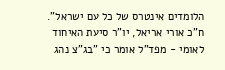הלומדים אינטרס של כל עם ישראל".
ח"כ אורי אריאל, יו"ר סיעת האיחוד לאומי - מפד"ל אומר כי "בג"צ נהג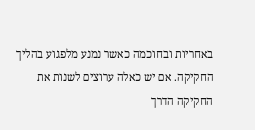באחריות ובחוכמה כאשר נמנע מלפגוע בהליך החקיקה. אם יש כאלה ערוצים לשנות את החקיקה הדרך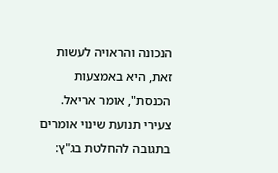הנכונה והראויה לעשות זאת, היא באמצעות הכנסת", אומר אריאל.
צעירי תנועת שינוי אומרים בתגובה להחלטת בג"ץ: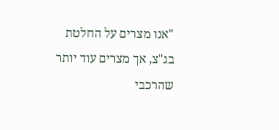"אנו מצרים על החלטת בג"צ, אך מצרים עוד יותר שהרכבי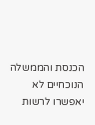הכנסת והממשלה הנוכחיים לא יאפשרו לרשות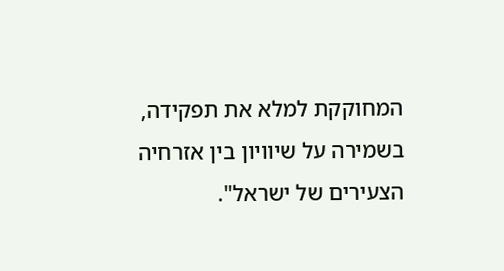המחוקקת למלא את תפקידה, בשמירה על שיוויון בין אזרחיה הצעירים של ישראל".